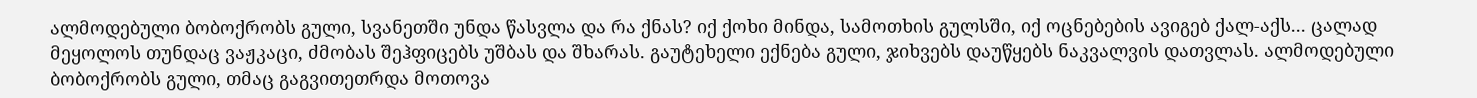ალმოდებული ბობოქრობს გული, სვანეთში უნდა წასვლა და რა ქნას? იქ ქოხი მინდა, სამოთხის გულსში, იქ ოცნებების ავიგებ ქალ-აქს... ცალად მეყოლოს თუნდაც ვაჟკაცი, ძმობას შეჰფიცებს უშბას და შხარას. გაუტეხელი ექნება გული, ჯიხვებს დაუწყებს ნაკვალვის დათვლას. ალმოდებული ბობოქრობს გული, თმაც გაგვითეთრდა მოთოვა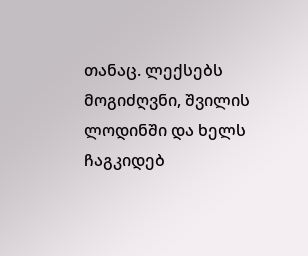თანაც. ლექსებს მოგიძღვნი, შვილის ლოდინში და ხელს ჩაგკიდებ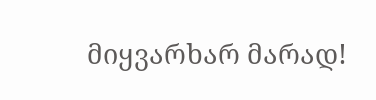მიყვარხარ მარად!